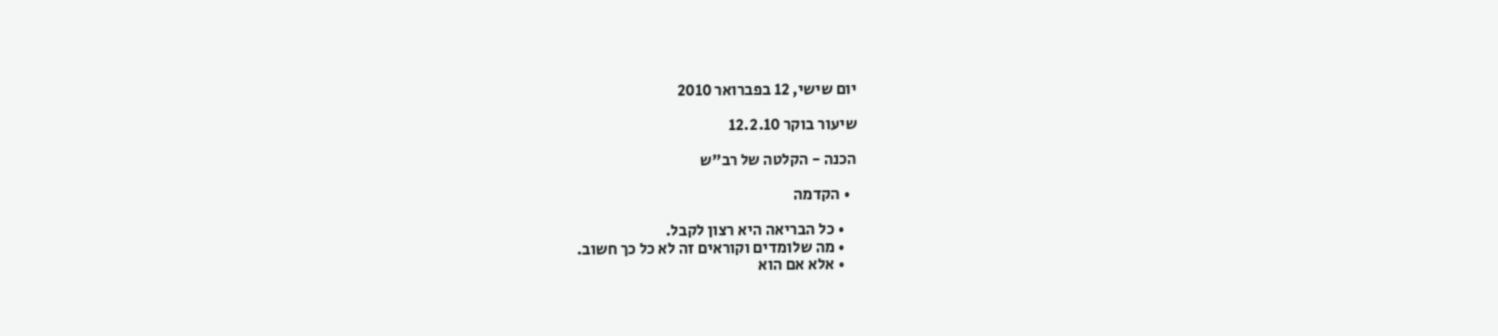יום שישי, 12 בפברואר 2010

שיעור בוקר 12.2.10

הכנה - הקלטה של רב"ש

  • הקדמה

    • כל הבריאה היא רצון לקבל.
    • מה שלומדים וקוראים זה לא כל כך חשוב.
    • אלא אם הוא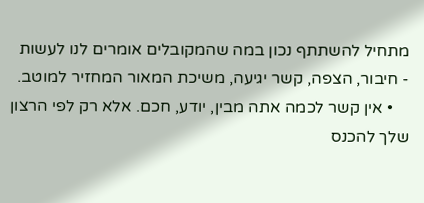מתחיל להשתתף נכון במה שהמקובלים אומרים לנו לעשות - חיבור, הצפה, קשר יגיעה, משיכת המאור המחזיר למוטב.
    • אין קשר לכמה אתה מבין, יודע, חכם. אלא רק לפי הרצון שלך להכנס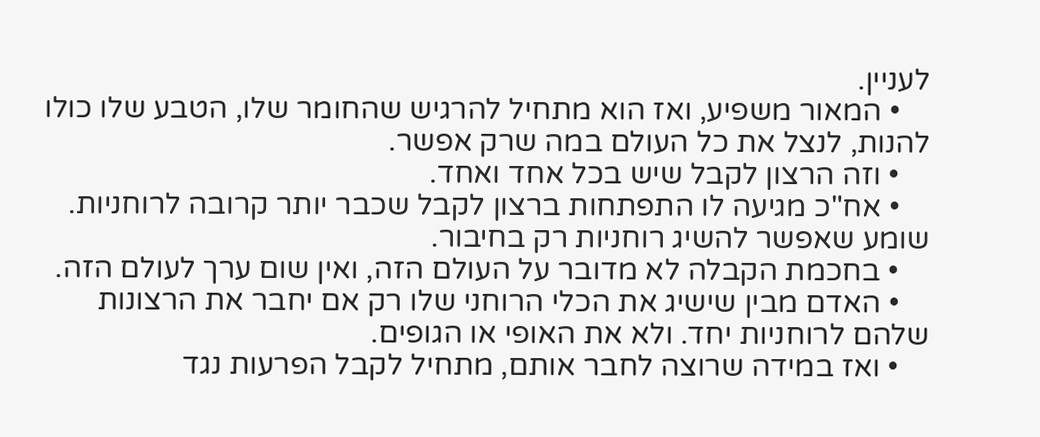לעניין.
    • המאור משפיע, ואז הוא מתחיל להרגיש שהחומר שלו, הטבע שלו כולו להנות, לנצל את כל העולם במה שרק אפשר.
    • וזה הרצון לקבל שיש בכל אחד ואחד.
    • אח"כ מגיעה לו התפתחות ברצון לקבל שכבר יותר קרובה לרוחניות. שומע שאפשר להשיג רוחניות רק בחיבור.
    • בחכמת הקבלה לא מדובר על העולם הזה, ואין שום ערך לעולם הזה.
    • האדם מבין שישיג את הכלי הרוחני שלו רק אם יחבר את הרצונות שלהם לרוחניות יחד. ולא את האופי או הגופים.
    • ואז במידה שרוצה לחבר אותם, מתחיל לקבל הפרעות נגד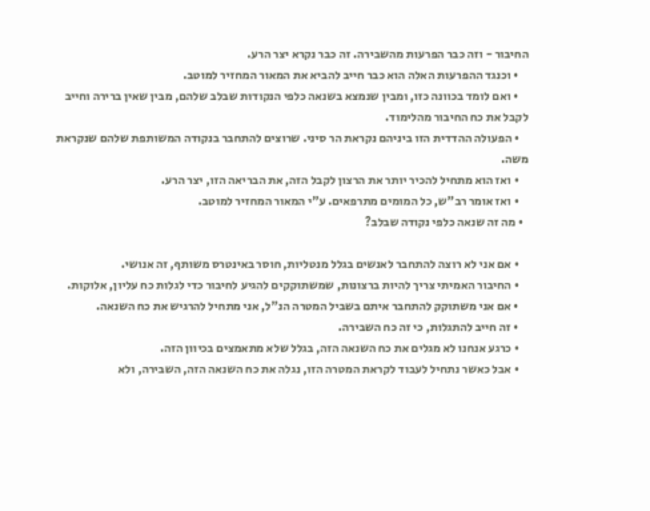החיבור - וזה כבר הפרעות מהשבירה. זה כבר נקרא יצר הרע.
    • וכנגד ההפרעות האלה הוא כבר חייב להביא את המאור המחזיר למוטב.
    • ואם לומד בכוונה כזו, ומבין שנמצא בשנאה כלפי הנקודות שבלב שלהם, מבין שאין ברירה וחייב לקבל את כח החיבור מהלימוד.
    • הפעולה ההדדית הזו ביניהם נקראת הר סיני. שרוצים להתחבר בנקודה המשותפת שלהם שנקראת משה.
    • ואז הוא מתחיל להכיר יותר את הרצון לקבל הזה, את הבריאה הזו, יצר הרע.
    • ואז אומר רב"ש, כל המומים מתרפאים. ע"י המאור המחזיר למוטב.
  • מה זה שנאה כלפי נקודה שבלב?

    • אם אני לא רוצה להתחבר לאנשים בגלל מנטליות, חוסר באינטרס משותף, זה אנושי.
    • החיבור האמיתי צריך להיות ברצונות, שמשתוקקים להגיע לחיבור כדי לגלות כח עליון, אלוקות.
    • אם אני משתוקק להתחבר איתם בשביל המטרה הנ"ל, אני מתחיל להרגיש את כח השנאה.
    • זה חייב להתגלות, כי זה כח השבירה.
    • כרגע אנחנו לא מגלים את כח השנאה הזה, בגלל שלא מתאמצים בכיוון הזה.
    • אבל כאשר נתחיל לעבוד לקראת המטרה הזו, נגלה את כח השנאה הזה, השבירה, ולא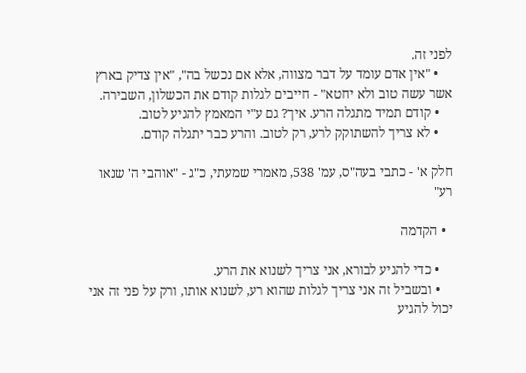לפני זה.
    • "אין אדם עומד על דבר מצווה, אלא אם נכשל בה", "אין צדיק בארץ אשר עשה טוב ולא יחטא" - חייבים לגלות קודם את הכשלון, השבירה.
    • קודם תמיד מתגלה הרע. איך? גם ע"י המאמץ להגיע לטוב.
    • לא צריך להשתוקק לרע, רק לטוב. והרע כבר יתגלה קודם.

חלק א' - כתבי בעה"ס, עמ' 538, מאמרי שמעתי, כ"ג - "אוהבי ה' שנאו רע"

  • הקדמה

    • כדי להגיע לבורא, אני צריך לשנוא את הרע.
    • ובשביל זה אני צריך לגלות שהוא רע, לשנוא אותו, ורק על פני זה אני יכול להגיע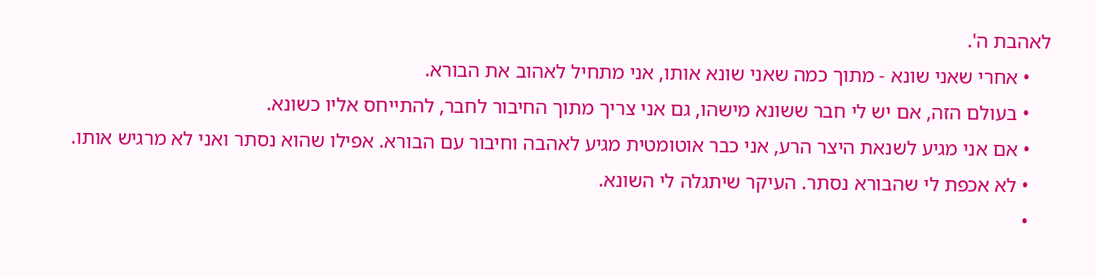לאהבת ה'.
    • אחרי שאני שונא - מתוך כמה שאני שונא אותו, אני מתחיל לאהוב את הבורא.
    • בעולם הזה, אם יש לי חבר ששונא מישהו, גם אני צריך מתוך החיבור לחבר, להתייחס אליו כשונא.
    • אם אני מגיע לשנאת היצר הרע, אני כבר אוטומטית מגיע לאהבה וחיבור עם הבורא. אפילו שהוא נסתר ואני לא מרגיש אותו.
    • לא אכפת לי שהבורא נסתר. העיקר שיתגלה לי השונא.
    •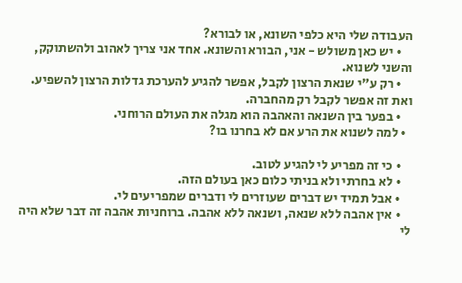העבודה שלי היא כלפי השונא, או לבורא?
    • יש כאן משולש - אני, הבורא והשונא. אחד אני צריך לאהוב ולהשתוקק, והשני לשנוא.
    • רק ע"י שנאת הרצון לקבל, אפשר להגיע להערכת גדלות הרצון להשפיע. ואת זה אפשר לקבל רק מהחברה.
    • בפער בין השנאה והאהבה הוא מגלה את העולם הרוחני.
  • למה לשנוא את הרע אם לא בחרנו בו?

    • כי זה מפריע לי להגיע לטוב.
    • לא בחרתי ולא בניתי כלום כאן בעולם הזה.
    • אבל תמיד יש דברים שעוזרים לי ודברים שמפריעים לי.
    • אין אהבה ללא שנאה, ושנאה ללא אהבה. ברוחניות אהבה זה דבר שלא היה לי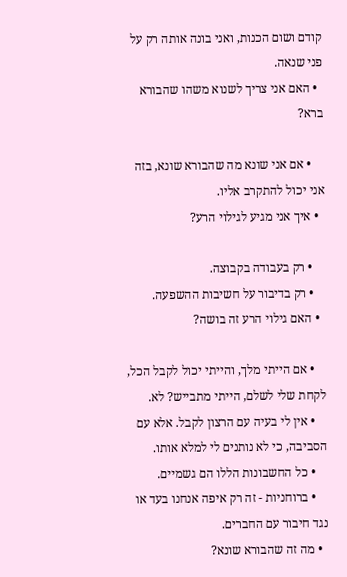קודם ושום הכנות, ואני בונה אותה רק על פני שנאה.
  • האם אני צריך לשנוא משהו שהבורא ברא?

    • אם אני שונא מה שהבורא שונא, בזה אני יכול להתקרב אליו.
  • איך אני מגיע לגילוי הרע?

    • רק בעבודה בקבוצה.
    • רק בדיבור על חשיבות ההשפעה.
  • האם גילוי הרע זה בושה?

    • אם הייתי מלך, והייתי יכול לקבל הכל, לקחת שלי לשלם, הייתי מתבייש? לא.
    • אין לי בעיה עם הרצון לקבל. אלא עם הסביבה, כי לא נותנים לי למלא אותו.
    • כל החשבונות הללו הם גשמיים.
    • ברוחניות - זה רק איפה אנחנו בעד או נגד חיבור עם החברים.
  • מה זה שהבורא שונא?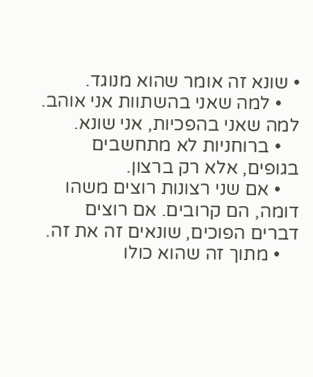• שונא זה אומר שהוא מנוגד.
    • למה שאני בהשתוות אני אוהב. למה שאני בהפכיות, אני שונא.
    • ברוחניות לא מתחשבים בגופים, אלא רק ברצון.
    • אם שני רצונות רוצים משהו דומה, הם קרובים. אם רוצים דברים הפוכים, שונאים זה את זה.
    • מתוך זה שהוא כולו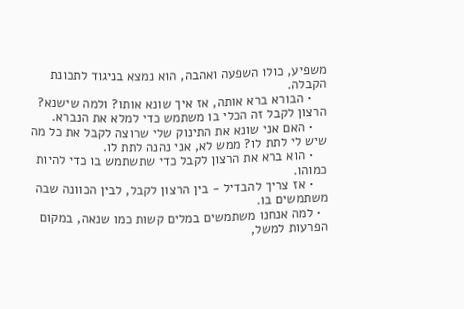משפיע, כולו השפעה ואהבה, הוא נמצא בניגוד לתכונת הקבלה.
    • הבורא ברא אותה, אז איך שונא אותו? ולמה שישנא? הרצון לקבל זה הכלי בו משתמש כדי למלא את הנברא.
    • האם אני שונא את התינוק שלי שרוצה לקבל את כל מה שיש לי לתת לו? ממש לא, אני נהנה לתת לו.
    • הוא ברא את הרצון לקבל כדי שתשתמש בו כדי להיות כמוהו.
    • אז צריך להבדיל - בין הרצון לקבל, לבין הכוונה שבה משתמשים בו.
  • למה אנחנו משתמשים במלים קשות כמו שנאה, במקום הפרעות למשל,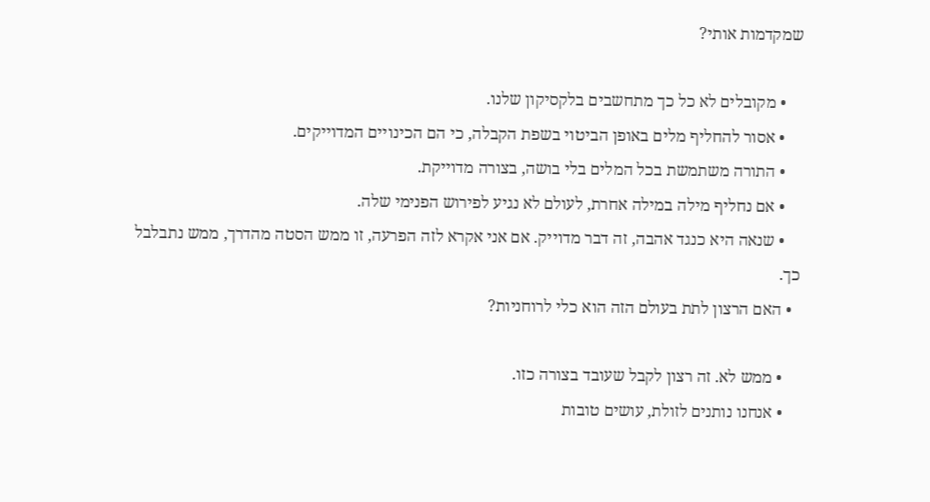שמקדמות אותי?

    • מקובלים לא כל כך מתחשבים בלקסיקון שלנו.
    • אסור להחליף מלים באופן הביטוי בשפת הקבלה, כי הם הכינויים המדוייקים.
    • התורה משתמשת בכל המלים בלי בושה, בצורה מדוייקת.
    • אם נחליף מילה במילה אחרת, לעולם לא נגיע לפירוש הפנימי שלה.
    • שנאה היא כנגד אהבה, זה דבר מדוייק. אם אני אקרא לזה הפרעה, זו ממש הסטה מהדרך, ממש נתבלבל כך.
  • האם הרצון לתת בעולם הזה הוא כלי לרוחניות?

    • ממש לא. זה רצון לקבל שעובד בצורה כזו.
    • אנחנו נותנים לזולת, עושים טובות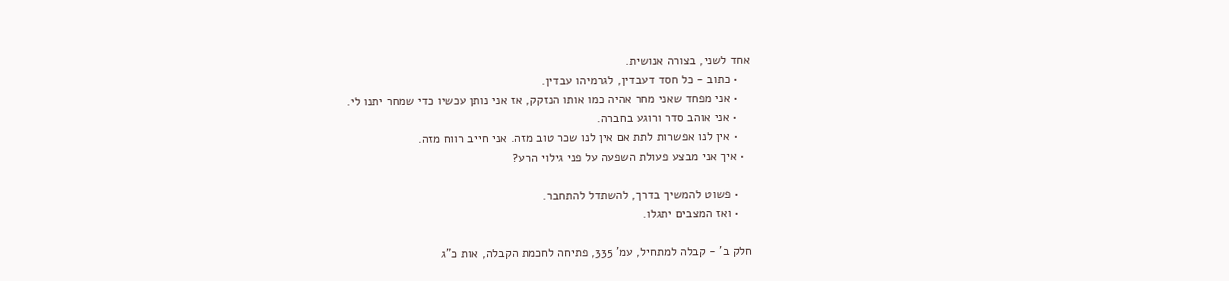אחד לשני, בצורה אנושית.
    • כתוב - כל חסד דעבדין, לגרמיהו עבדין.
    • אני מפחד שאני מחר אהיה כמו אותו הנזקק, אז אני נותן עכשיו כדי שמחר יתנו לי.
    • אני אוהב סדר ורוגע בחברה.
    • אין לנו אפשרות לתת אם אין לנו שכר טוב מזה. אני חייב רווח מזה.
  • איך אני מבצע פעולת השפעה על פני גילוי הרע?

    • פשוט להמשיך בדרך, להשתדל להתחבר.
    • ואז המצבים יתגלו.

חלק ב' - קבלה למתחיל, עמ' 335, פתיחה לחכמת הקבלה, אות כ"ג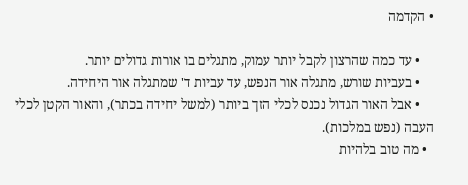• הקדמה

    • עד כמה שהרצון לקבל יותר עמוק, מתגלים בו אורות גדולים יותר.
    • בעביות שורש, מתגלה אור הנפש, עד עביות ד' שמתגלה אור היחידה.
    • אבל האור הגדול נכנס לכלי הזך ביותר (למשל יחידה בכתר), והאור הקטן לכלי העבה (נפש במלכות).
  • מה טוב בלהיות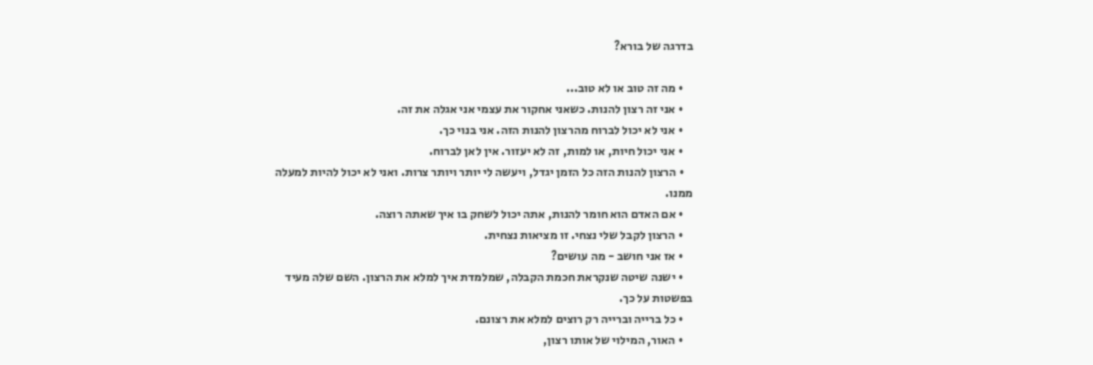בדרגה של בורא?

    • מה זה טוב או לא טוב...
    • אני זה רצון להנות. כשאני אחקור את עצמי אני אגלה את זה.
    • אני לא יכול לברוח מהרצון להנות הזה. אני בנוי כך.
    • אני יכול חיות, או למות, זה לא יעזור. אין לאן לברוח.
    • הרצון להנות הזה כל הזמן יגדל, ויעשה לי יותר ויותר צרות. ואני לא יכול להיות למעלה ממנו.
    • אם האדם הוא חומר להנות, אתה יכול לשחק בו איך שאתה רוצה.
    • הרצון לקבל שלי נצחי. זו מציאות נצחית.
    • אז אני חושב - מה עושים?
    • ישנה שיטה שנקראת חכמת הקבלה, שמלמדת איך למלא את הרצון. השם שלה מעיד בפשטות על כך.
    • כל ברייה וברייה רק רוצים למלא את רצונם.
    • האור, המילוי של אותו רצון,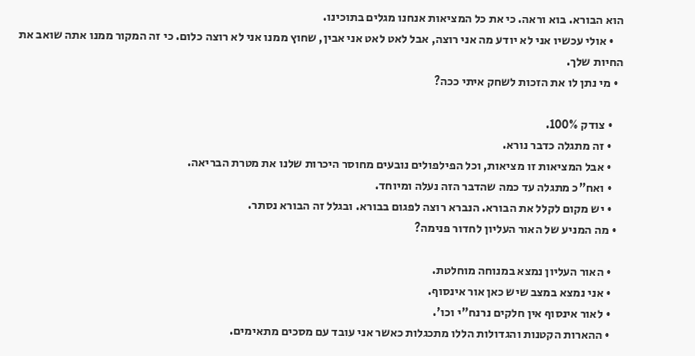הוא הבורא. בוא וראה. כי את כל המציאות אנחנו מגלים בתוכינו.
    • אולי עכשיו אני לא יודע מה אני רוצה, אבל לאט לאט אני אבין, שחוץ ממנו אני לא רוצה כלום. כי זה המקור ממנו אתה שואב את החיות שלך.
  • מי נתן לו את הזכות לשחק איתי ככה?

    • צודק 100%.
    • זה מתגלה כדבר נורא.
    • אבל המציאות זו מציאות, וכל הפילפולים נובעים מחוסר היכרות שלנו את מטרת הבריאה.
    • ואח"כ מתגלה עד כמה שהדבר הזה נעלה ומיוחד.
    • יש מקום לקלל את הבורא. הנברא רוצה לפגום בבורא. ובגלל זה הבורא נסתר.
  • מה המניע של האור העליון לחדור פנימה?

    • האור העליון נמצא במנוחה מוחלטת.
    • אני נמצא במצב שיש כאן אור אינסוף.
    • לאור אינסוף אין חלקים נרנח"י וכו'.
    • ההארות הקטנות והגדולות הללו מתכגלות כאשר אני עובד עם מסכים מתאימים.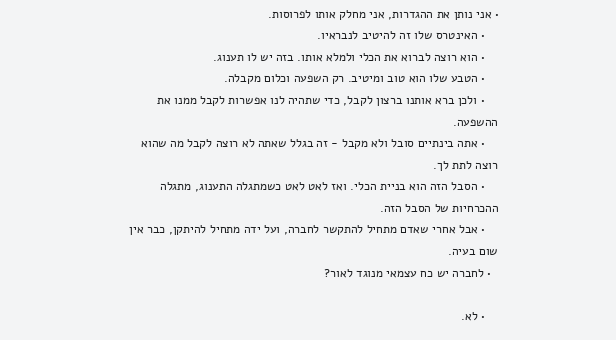• אני נותן את ההגדרות, אני מחלק אותו לפרוסות.
    • האינטרס שלו זה להיטיב לנבראיו.
    • הוא רוצה לברוא את הכלי ולמלא אותו. בזה יש לו תענוג.
    • הטבע שלו הוא טוב ומיטיב. רק השפעה וכלום מקבלה.
    • ולכן ברא אותנו ברצון לקבל, כדי שתהיה לנו אפשרות לקבל ממנו את ההשפעה.
    • אתה בינתיים סובל ולא מקבל - זה בגלל שאתה לא רוצה לקבל מה שהוא רוצה לתת לך.
    • הסבל הזה הוא בניית הכלי. ואז לאט לאט כשמתגלה התענוג, מתגלה ההכרחיות של הסבל הזה.
    • אבל אחרי שאדם מתחיל להתקשר לחברה, ועל ידה מתחיל להיתקן, כבר אין שום בעיה.
  • לחברה יש כח עצמאי מנוגד לאור?

    • לא.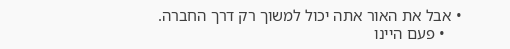• אבל את האור אתה יכול למשוך רק דרך החברה.
    • פעם היינו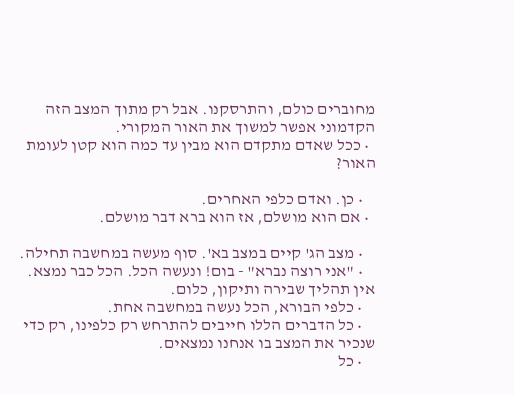מחוברים כולם, והתרסקנו. אבל רק מתוך המצב הזה הקדמוני אפשר למשוך את האור המקורי.
  • ככל שאדם מתקדם הוא מבין עד כמה הוא קטן לעומת האור?

    • כן. ואדם כלפי האחרים.
  • אם הוא מושלם, אז הוא ברא דבר מושלם.

    • מצב הג' קיים במצב בא'. סוף מעשה במחשבה תחילה.
    • "אני רוצה נברא" - בום! ונעשה הכל. הכל כבר נמצא. אין תהליך שבירה ותיקון, כלום.
    • כלפי הבורא, הכל נעשה במחשבה אחת.
    • כל הדברים הללו חייבים להתרחש רק כלפינו, רק כדי שנכיר את המצב בו אנחנו נמצאים.
    • כל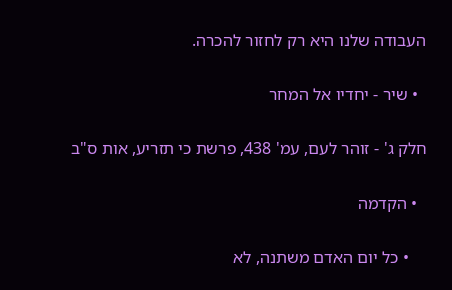העבודה שלנו היא רק לחזור להכרה.

  • שיר - יחדיו אל המחר

חלק ג' - זוהר לעם, עמ' 438, פרשת כי תזריע, אות ס"ב

  • הקדמה

    • כל יום האדם משתנה, לא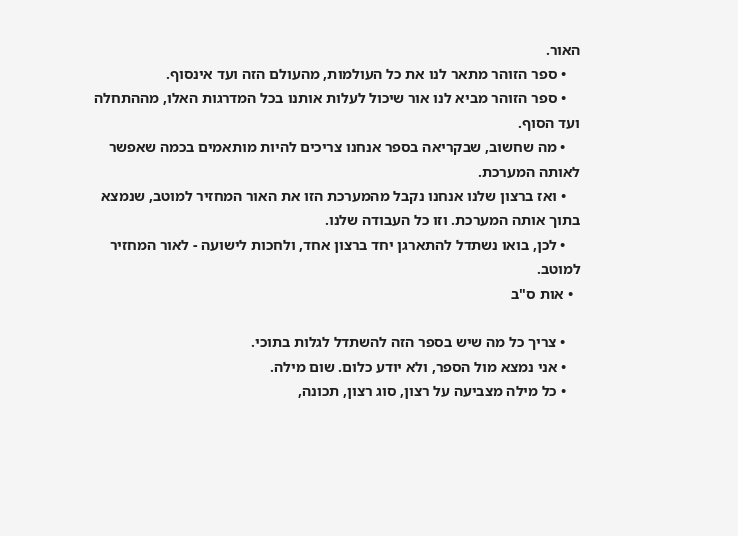האור.
    • ספר הזוהר מתאר לנו את כל העולמות, מהעולם הזה ועד אינסוף.
    • ספר הזוהר מביא לנו אור שיכול לעלות אותנו בכל המדרגות האלו, מההתחלה ועד הסוף.
    • מה שחשוב, שבקריאה בספר אנחנו צריכים להיות מותאמים בכמה שאפשר לאותה המערכת.
    • ואז ברצון שלנו אנחנו נקבל מהמערכת הזו את האור המחזיר למוטב, שנמצא בתוך אותה המערכת. וזו כל העבודה שלנו.
    • לכן, בואו נשתדל להתארגן יחד ברצון אחד, ולחכות לישועה - לאור המחזיר למוטב.
  • אות ס"ב

    • צריך כל מה שיש בספר הזה להשתדל לגלות בתוכי.
    • אני נמצא מול הספר, ולא יודע כלום. שום מילה.
    • כל מילה מצביעה על רצון, סוג רצון, תכונה,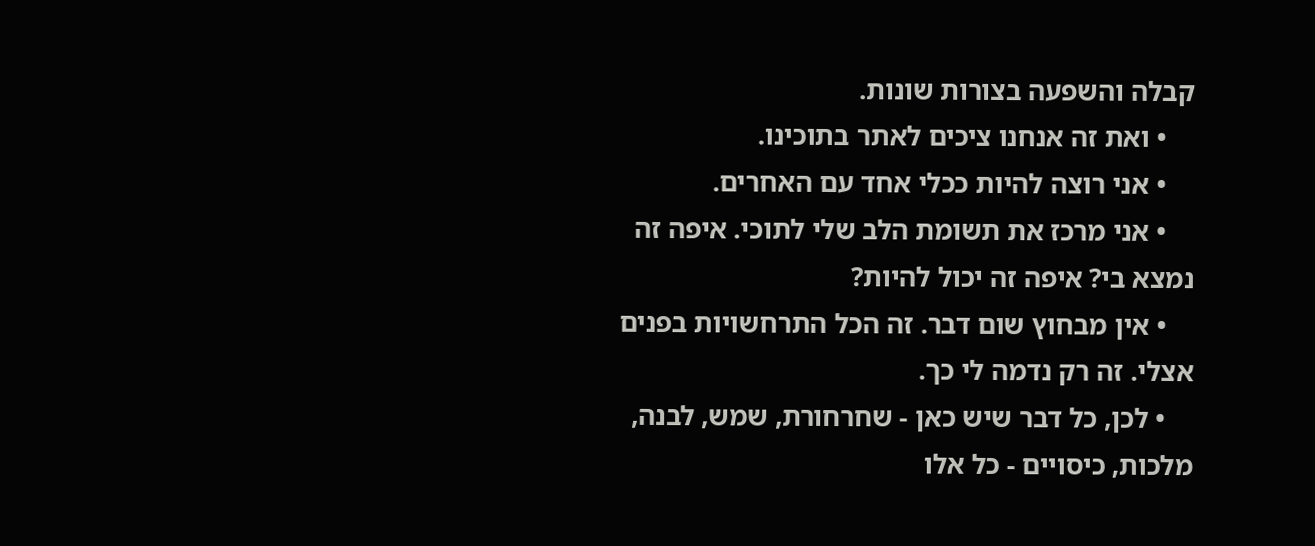קבלה והשפעה בצורות שונות.
    • ואת זה אנחנו ציכים לאתר בתוכינו.
    • אני רוצה להיות ככלי אחד עם האחרים.
    • אני מרכז את תשומת הלב שלי לתוכי. איפה זה נמצא בי? איפה זה יכול להיות?
    • אין מבחוץ שום דבר. זה הכל התרחשויות בפנים אצלי. זה רק נדמה לי כך.
    • לכן, כל דבר שיש כאן - שחרחורת, שמש, לבנה, מלכות, כיסויים - כל אלו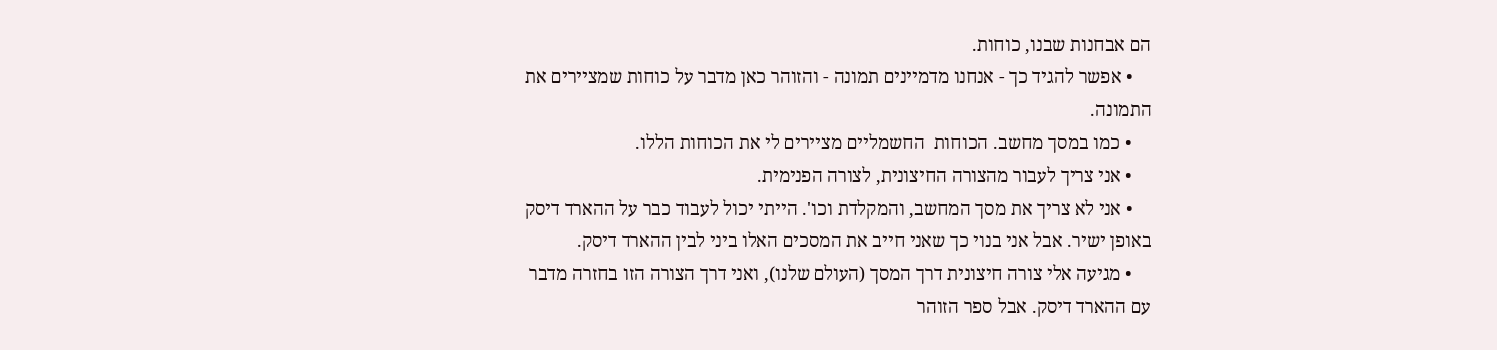הם אבחנות שבנו, כוחות.
    • אפשר להגיד כך - אנחנו מדמיינים תמונה - והזוהר כאן מדבר על כוחות שמציירים את התמונה.
    • כמו במסך מחשב. הכוחות  החשמליים מציירים לי את הכוחות הללו.
    • אני צריך לעבור מהצורה החיצונית, לצורה הפנימית.
    • אני לא צריך את מסך המחשב, והמקלדת וכו'. הייתי יכול לעבוד כבר על ההארד דיסק באופן ישיר. אבל אני בנוי כך שאני חייב את המסכים האלו ביני לבין ההארד דיסק.
    • מגיעה אלי צורה חיצונית דרך המסך (העולם שלנו), ואני דרך הצורה הזו בחזרה מדבר עם ההארד דיסק. אבל ספר הזוהר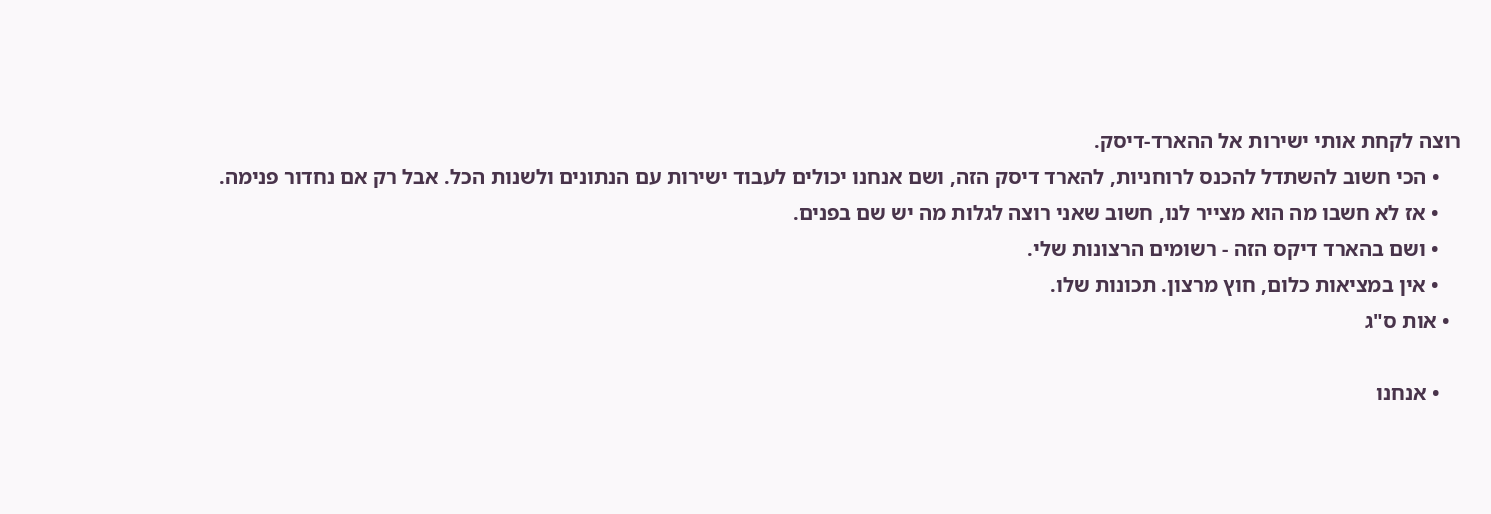רוצה לקחת אותי ישירות אל ההארד-דיסק.
    • הכי חשוב להשתדל להכנס לרוחניות, להארד דיסק הזה, ושם אנחנו יכולים לעבוד ישירות עם הנתונים ולשנות הכל. אבל רק אם נחדור פנימה.
    • אז לא חשבו מה הוא מצייר לנו, חשוב שאני רוצה לגלות מה יש שם בפנים.
    • ושם בהארד דיקס הזה - רשומים הרצונות שלי.
    • אין במציאות כלום, חוץ מרצון. תכונות שלו.
  • אות ס"ג

    • אנחנו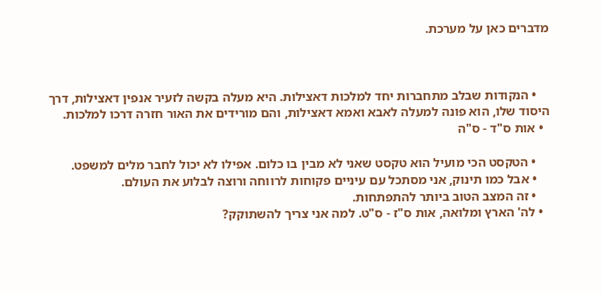מדברים כאן על מערכת.



    • הנקודות שבלב מתחברות יחד למלכות דאצילות. היא מעלה בקשה לזעיר אנפין דאצילות, דרך היסוד שלו, הוא פונה למעלה לאבא ואמא דאצילות, והם מורידים את האור חזרה דרכו למלכות.
  • אות ס"ד - ס"ה

    • הטקסט הכי מועיל הוא טקסט שאני לא מבין בו כלום. אפילו לא יכול לחבר מלים למשפט.
    • אבל כמו תינוק, אני מסתכל עם עיניים פקוחות לרווחה ורוצה לבלוע את העולם.
    • זה המצב הטוב ביותר להתפתחות.
  • לה' הארץ ומלואה, אות ס"ז - ס"ט. למה אני צריך להשתוקק?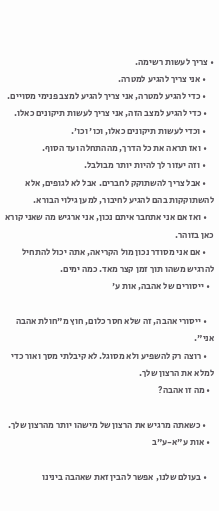• צריך לעשות רשימה.
    • אני צריך להגיע למטרה.
    • כדי להגיע למטרה, אני צריך להגיע למצב פנימי מסויים.
    • כדי להגיע למצב הזה, אני צריך לעשות תיקונים כאלו.
    • וכדי לעשות תיקונים כאלו, וכו' וכו'.
    • ואז תראה את כל הדרך, מההתחלה ועד הסוף.
    • וזה יעזור לך להיות יותר מבולבל.
    • אבל צריך להשתוקק לחברים. אבל לא לגופים, אלא להשתוקקות בהם להגיע לחיבור, למען גילוי הבורא.
    • ואז אם אני אתחבר איתם נכון, אני ארגיש מה שאני קורא כאן בזוהר.
    • אם אני מסודר נכון מול הקריאה, אתה יכול להתחיל להרגיש משהו תוך זמן קצר מאד. כמה ימים.
  • ייסורים של אהבה, אות ע'

    • ייסורי אהבה, זה שלא חסר כלום, חוץ מ"חולת אהבה אני".
    • רוצה רק להשפיע ולא מסוגל. לא קיבלתי מסך ואור כדי למלא את הרצון שלך.
  • מה זו אהבה?

    • כשאתה מרגיש את הרצון של מישהו יותר מהרצון שלך.
  • אות ע"א-ע"ב

    • בעולם שלנו, אפשר להבין זאת שאהבה בינינו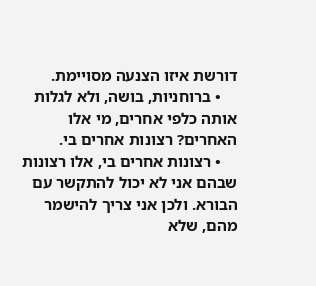דורשת איזו הצנעה מסויימת.
    • ברוחניות, בושה, ולא לגלות אותה כלפי אחרים, מי אלו האחרים? רצונות אחרים בי.
    • רצונות אחרים בי, אלו רצונות שבהם אני לא יכול להתקשר עם הבורא. ולכן אני צריך להישמר מהם, שלא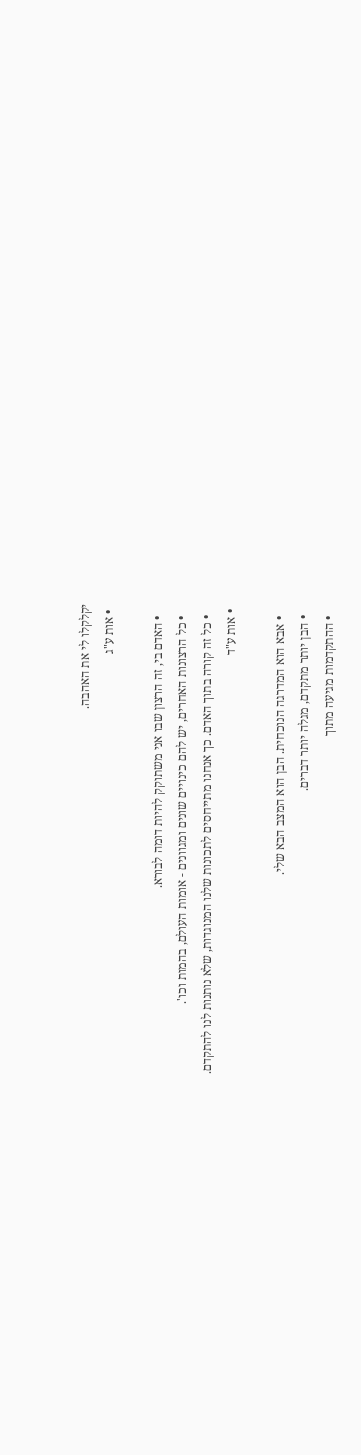יקלקלו לי את האהבה.
  • אות ע"ג

    • האדם בי, זה הרצון שבו אני משתוקק להיות דומה לבורא.
    • כל הרצונות האחרים, יש להם כינויים שונים ומגוונים - אומות העולם, בהמות וכו'.
    • כל זה קורה בתוך האדם. כך אנחנו מתייחסים לתכונות שלנו המנוגדות, שלא נותנות לנו להתקדם.
  • אות ע"ד

    • אבא הוא המדרגה הנוכחית. הבן הוא המצב הבא שלי.
    • הבן יותר מתקדם, מגלה יותר דברים.
    • ההתקדמות מגיעה מתוך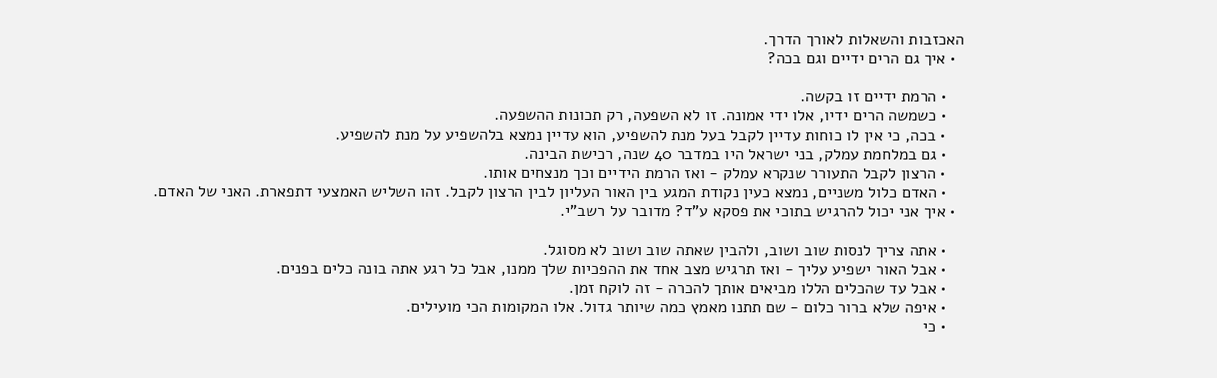האכזבות והשאלות לאורך הדרך.
  • איך גם הרים ידיים וגם בכה?

    • הרמת ידיים זו בקשה.
    • כשמשה הרים ידיו, אלו ידי אמונה. זו לא השפעה, רק תכונות ההשפעה.
    • בכה, כי אין לו כוחות עדיין לקבל בעל מנת להשפיע, הוא עדיין נמצא בלהשפיע על מנת להשפיע.
    • גם במלחמת עמלק, בני ישראל היו במדבר 40 שנה, רכישת הבינה.
    • הרצון לקבל התעורר שנקרא עמלק - ואז הרמת הידיים וכך מנצחים אותו.
    • האדם כלול משניים, נמצא כעין נקודת המגע בין האור העליון לבין הרצון לקבל. זהו השליש האמצעי דתפארת. האני של האדם.
  • איך אני יכול להרגיש בתוכי את פסקא ע"ד? מדובר על רשב"י.

    • אתה צריך לנסות שוב ושוב, ולהבין שאתה שוב ושוב לא מסוגל.
    • אבל האור ישפיע עליך - ואז תרגיש מצב אחד את ההפכיות שלך ממנו, אבל כל רגע אתה בונה כלים בפנים.
    • אבל עד שהכלים הללו מביאים אותך להכרה - זה לוקח זמן.
    • איפה שלא ברור כלום - שם תתנו מאמץ כמה שיותר גדול. אלו המקומות הכי מועילים.
    • כי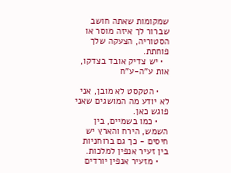שמקומות שאתה חושב שברור לך איזה מוסר או הסטוריה, הצעקה שלך פוחתת.
  • יש צדיק אובד בצדקו, אות ע"ה-ע"ח

    • הטקסט לא מובן, אני לא יודע מה המושגים שאני פוגש כאן.
    • כמו בשמיים, בין השמש, הירח והארץ יש חיסים - כך גם ברוחניות בין זעיר אנפין למלכות.
    • מזעיר אנפין יורדים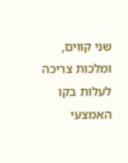שני קווים, ומלכות צריכה לעלות בקו האמצעי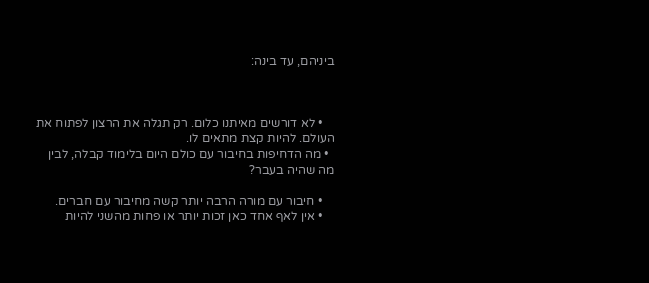ביניהם, עד בינה:



    • לא דורשים מאיתנו כלום. רק תגלה את הרצון לפתוח את העולם. להיות קצת מתאים לו.
  • מה הדחיפות בחיבור עם כולם היום בלימוד קבלה, לבין מה שהיה בעבר?

    • חיבור עם מורה הרבה יותר קשה מחיבור עם חברים.
    • אין לאף אחד כאן זכות יותר או פחות מהשני להיות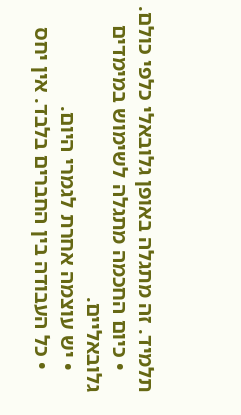תלמיד. זה מתגלה באופן גלובאלי כלפי כולם.
    • כיום החכמה מתגלה לשימוש במימדים גלובאליים.
    • יש עוצמה אחרת לגמרי היום.
    • כל העבודה בין החברים בלבד. אין יחס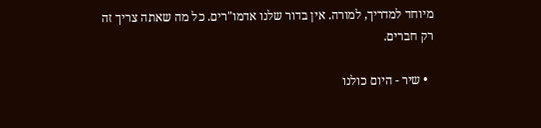מיוחד למדריך, למורה. אין בדור שלנו אדמו"רים. כל מה שאתה צריך זה רק חברים.

  • שיר - היום כולנו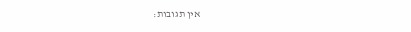אין תגובות: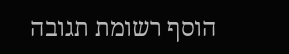הוסף רשומת תגובה